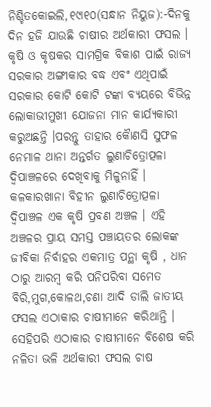ନିଶ୍ଚିତକୋଇଲି,୧୯ା୧୦(ସନ୍ଧାନ ନିୟୁଜ):-ଦିନକୁ ଦିନ ହଜି ଯାଉଛି ଚାଷୀର ଅର୍ଥକାରୀ ଫସଲ । କୃଷି ଓ କୃଷକର ସାମଗ୍ରିକ ବିକାଶ ପାଇଁ ରାଜ୍ୟ ସରକାର ଅଙ୍ଗୀକାର ବଦ୍ଧ ଏବଂ ଏଥିପାଇଁ ସରକାର କୋଟି କୋଟି ଟଙ୍କା ବ୍ୟୟରେ ବିଭିନ୍ନ ଲୋକାଭୀମୁଖୀ ଯୋଜନା ମାନ କାର୍ଯ୍ୟକାରୀ କରୁଅଛନ୍ତି ।ପରନ୍ତୁ ତାହାର କୈାଣସି ସୁଫଳ ନେମାଳ ଥାନା ଅନ୍ତର୍ଗତ ଲୁଣାଚିତ୍ରୋତ୍ପଳା ଦ୍ୱିପାଞ୍ଚଳରେ ଦେଖିବାକୁ ମିଳୁନାହିଁ । କଳକାରଖାନା ବିହୀନ ଲୁଣାଚିତ୍ରୋତ୍ପଳା ଦ୍ୱିପାଞ୍ଚଳ ଏକ କୃଷି ପ୍ରବଣ ଅଞ୍ଚଳ । ଏହି ଅଞ୍ଚଳର ପ୍ରାୟ ସମସ୍ତ ପଞ୍ଚାୟତର ଲୋକଙ୍କ ଜୀବିକା ନିର୍ବାହର ଏକମାତ୍ର ପନ୍ଥା କୃଷି , ଧାନ ଠାରୁ ଆରମ୍ବ କରି ପନିପରିବା ସମେତ ବିରି,ମୁଗ,କୋଳଥ,ଚଣା ଆଦି ଡାଲି ଜାତୀୟ ଫସଲ ଏଠାକାର ଚାଷୀମାନେ କରିଥାନ୍ତି । ସେହିପରି ଏଠାକାର ଚାଷୀମାନେ ବିଶେଷ କରି ନଳିତା ଭଳି ଅର୍ଥକାରୀ ଫସଲ ଚାଷ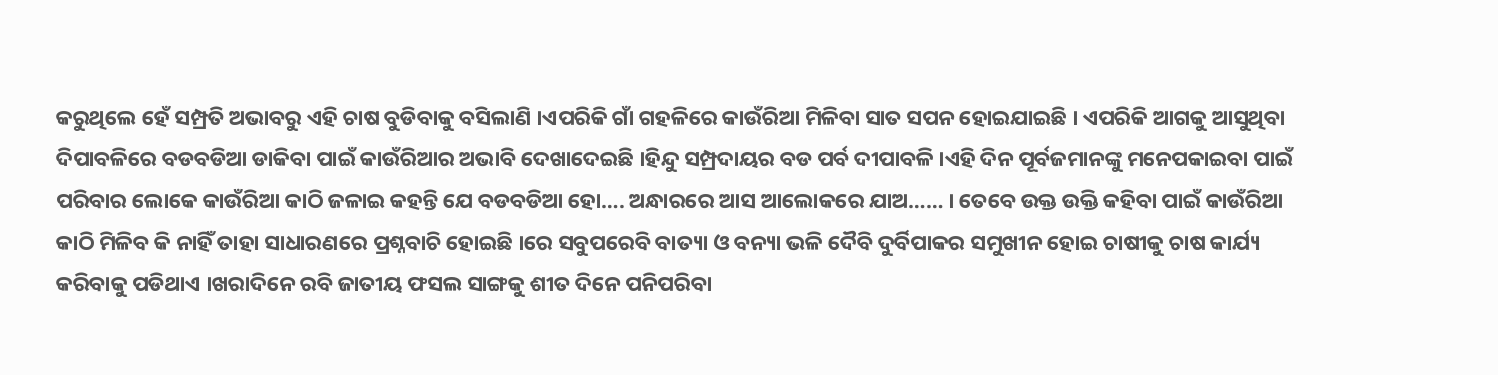କରୁଥିଲେ ହେଁ ସମ୍ପ୍ରତି ଅଭାବରୁ ଏହି ଚାଷ ବୁଡିବାକୁ ବସିଲାଣି ।ଏପରିକି ଗାଁ ଗହଳିରେ କାଉଁରିଆ ମିଳିବା ସାତ ସପନ ହୋଇଯାଇଛି । ଏପରିକି ଆଗକୁ ଆସୁଥିବା ଦିପାବଳିରେ ବଡବଡିଆ ଡାକିବା ପାଇଁ କାଉଁରିଆର ଅଭାବି ଦେଖାଦେଇଛି ।ହିନ୍ଦୁ ସମ୍ପ୍ରଦାୟର ବଡ ପର୍ବ ଦୀପାବଳି ।ଏହି ଦିନ ପୂର୍ବଜମାନଙ୍କୁ ମନେପକାଇବା ପାଇଁ ପରିବାର ଲୋକେ କାଉଁରିଆ କାଠି ଜଳାଇ କହନ୍ତି ଯେ ବଡବଡିଆ ହୋ…. ଅନ୍ଧାରରେ ଆସ ଆଲୋକରେ ଯାଅ…… । ତେବେ ଉକ୍ତ ଉକ୍ତି କହିବା ପାଇଁ କାଉଁରିଆ କାଠି ମିଳିବ କି ନାହିଁ ତାହା ସାଧାରଣରେ ପ୍ରଶ୍ନବାଚି ହୋଇଛି ।ରେ ସବୁପରେବି ବାତ୍ୟା ଓ ବନ୍ୟା ଭଳି ଦୈବି ଦୁର୍ବିପାକର ସମୁଖୀନ ହୋଇ ଚାଷୀକୁ ଚାଷ କାର୍ଯ୍ୟ କରିବାକୁ ପଡିଥାଏ ।ଖରାଦିନେ ରବି ଜାତୀୟ ଫସଲ ସାଙ୍ଗକୁ ଶୀତ ଦିନେ ପନିପରିବା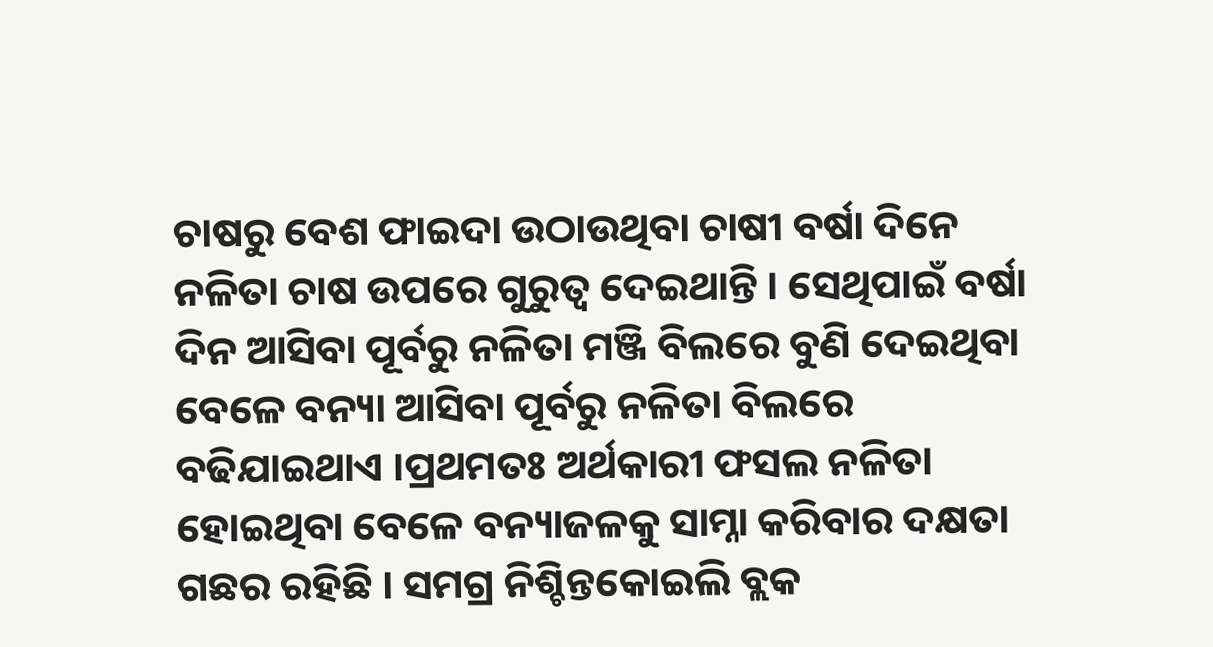ଚାଷରୁ ବେଶ ଫାଇଦା ଉଠାଉଥିବା ଚାଷୀ ବର୍ଷା ଦିନେ ନଳିତା ଚାଷ ଉପରେ ଗୁରୁତ୍ୱ ଦେଇଥାନ୍ତି । ସେଥିପାଇଁ ବର୍ଷା ଦିନ ଆସିବା ପୂର୍ବରୁ ନଳିତା ମଞ୍ଜି ବିଲରେ ବୁଣି ଦେଇଥିବା ବେଳେ ବନ୍ୟା ଆସିବା ପୂର୍ବରୁ ନଳିତା ବିଲରେ ବଢିଯାଇଥାଏ ।ପ୍ରଥମତଃ ଅର୍ଥକାରୀ ଫସଲ ନଳିତା ହୋଇଥିବା ବେଳେ ବନ୍ୟାଜଳକୁ ସାମ୍ନା କରିବାର ଦକ୍ଷତା ଗଛର ରହିଛି । ସମଗ୍ର ନିଶ୍ଚିନ୍ତକୋଇଲି ବ୍ଲକ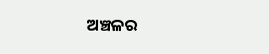ଅଞ୍ଚଳର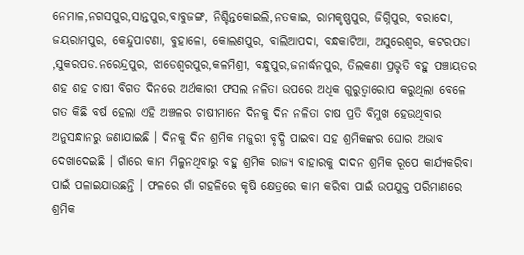ନେମାଳ,ନଗସପୁର,ସାନ୍ତପୁର,ବାବୁଜଙ୍ଗ, ନିଶ୍ଚିନ୍ତକୋଇଲି,ନତକାଇ, ରାମକୃଷ୍ଣପୁର, ଜିଗ୍ନିପୁର, ବରାଦୋ, ଜୟରାମପୁର, କେନ୍ଦୁପାଟଣା, ବୁହାଳୋ, କୋଲଣପୁର, ବାଲିଆପଦା, ବନ୍ଧକାଟିଆ, ଅସୁରେଶ୍ୱର, କଟରପଡା ,ସୁକରପଡ.ନରେନ୍ଦ୍ରପୁର, ଝାଡେଶ୍ୱରପୁର,କଳମିଶ୍ରୀ, ବନ୍ଧୁପୁର,ଜନାର୍ଦ୍ଧନପୁର, ତିଲକଣା ପ୍ରଭୃତି ବହୁ ପଞ୍ଚାୟତର ଶହ ଶହ ଚାଷୀ ବିଗତ ଦିନରେ ଅର୍ଥକାରୀ ଫସଲ ନଳିତା ଉପରେ ଅଧିକ ଗୁରୁତ୍ୱାରୋପ କରୁଥିଲା ବେଳେ ଗତ କିଛି ବର୍ଷ ହେଲା ଏହି ଅଞ୍ଚଳର ଚାଷୀମାନେ ଦିନକୁ ଦିନ ନଳିତା ଚାଷ ପ୍ରତି ବିମୁଖ ହେଉଥିବାର ଅନୁସନ୍ଧାନରୁ ଜଣାଯାଇଛି । ଦିନକୁ ଦିନ ଶ୍ରମିକ ମଜୁରୀ ବୃଦ୍ଧି ପାଇବା ସହ ଶ୍ରମିକଙ୍କର ଘୋର ଅଭାବ ଦେଖାଦେଇଛି । ଗାଁରେ କାମ ମିଳୁନଥିବାରୁ ବହୁ ଶ୍ରମିକ ରାଜ୍ୟ ବାହାରକୁ ଦାଦନ ଶ୍ରମିକ ରୂପେ କାର୍ଯ୍ୟକରିବା ପାଇଁ ପଳାଇଯାଉଛନ୍ତି । ଫଳରେ ଗାଁ ଗହଳିରେ କୃଷି କ୍ଷେତ୍ରରେ କାମ କରିବା ପାଇଁ ଉପଯୁକ୍ତ ପରିମାଣରେ ଶ୍ରମିକ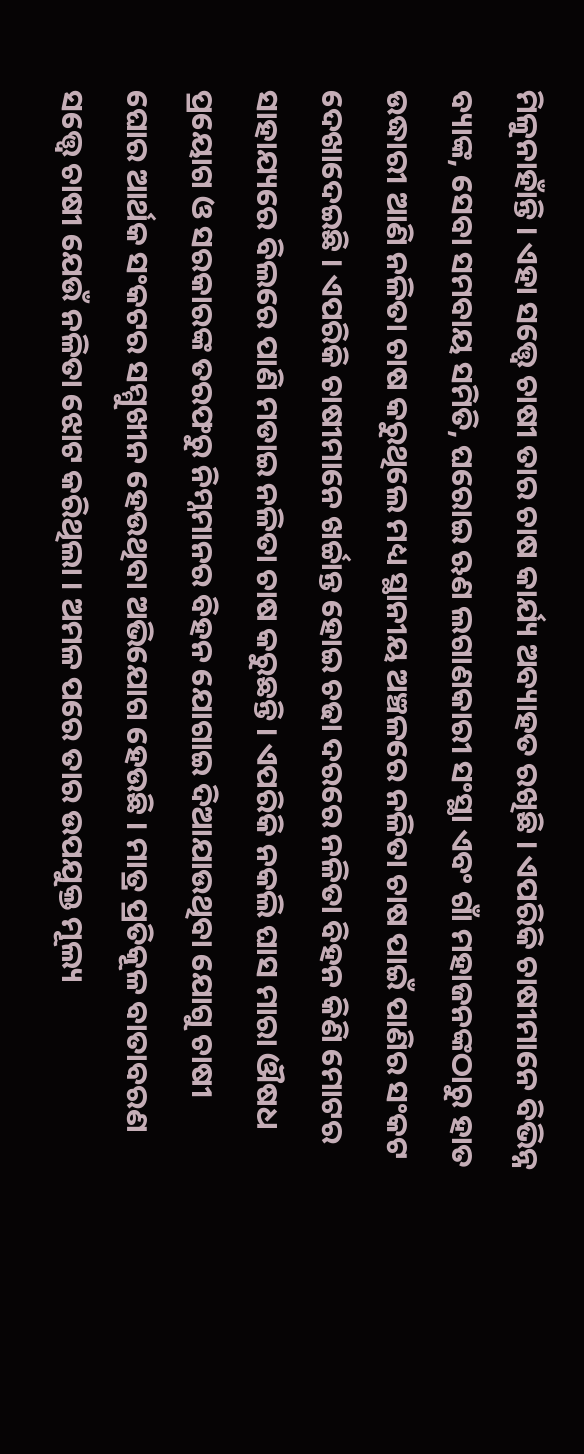ମିଳୁନାହାଁନ୍ତି । ଏହା ସତ୍ତ୍ୱେ ଚାଷୀ ତାର ଚାଷ କାର୍ଯ୍ୟ ଅବ୍ୟାହତ ରଖିଛି । ଏପରିକି ଚାଷୀମାନେ ବିଭିନ୍ନ ବ୍ୟାଙ୍କ, ସେବା ସମବାୟ ସମିତି, ଘରୋଇ ଋଣ ଲଗାଣକାରୀ ସଂସ୍ଥା ଏବଂ ଗାଁ ମହାଜନଙ୍କଠାରୁ ହାତ ଉଦ୍ଧାରୀ ଆଣି ନଳିତା ଚାଷ କରୁଥିଲେ ମଧ୍ୟ ସ୍ଥାନୀୟ ଅଞ୍ଚଳରେ ନଳିତା ଚାଷ ପାଇଁ ପାଣିର ସଂକଟ ଦେଖାଦେଇଛି । ଏପରିକି ଚାଷୀମାନେ ଖର୍ଚ୍ଚାନ୍ତ ହୋଇ ଚଢା ଦରରେ ନଳିତା ବିହନ କିଣି ମୋଟର ସାହାଯ୍ୟରେ ବିଲରେ ପାଣି ମଡାଇ ନଳିତା ଚାଷ କରୁଛନ୍ତି । ଏପରିକି ନକଲି ଘାସ ମାରା ଔଷଧ ପ୍ରୟୋଗ ଓ ସରକାରଙ୍କ ତରଫରୁ ନିମ୍ନମାନର ବିହନ ଯୋଗାଇ ଦିଆଯାଉଥିବା ଯୋଗୁ ଚାଷୀ ଘୋର ଆର୍ଥକ ସଂକଟର ସମ୍ମୁଖୀନ ହେଉଥିବା ଅଭିଯୋଗ ହେଉଛି । ମାତ୍ର ପ୍ରତିକୂଳ ବାତାବରଣ ସତ୍ତ୍ୱେ ଚାଷୀ ଯେଉଁ ନଳିତା ଝୋଟ କରିଥିଲା । ଅମଳ ପରେ ତାର ଉପଯୁକ୍ତ ମୂଲ୍ୟ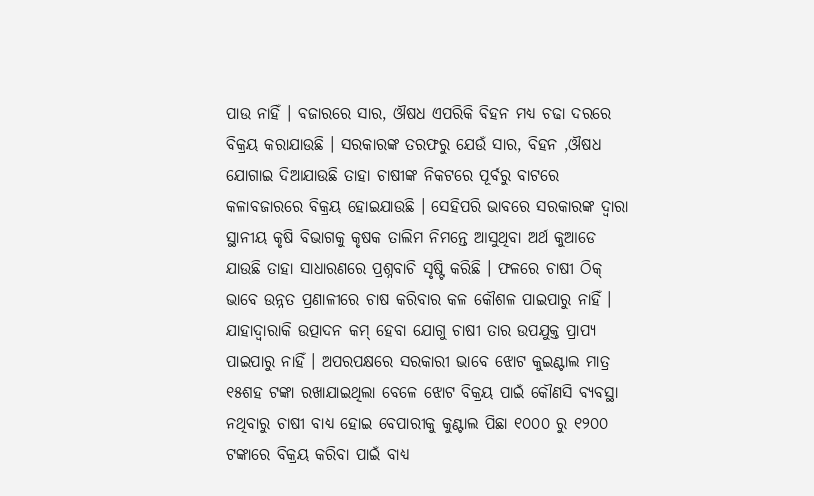ପାଉ ନାହିଁ । ବଜାରରେ ସାର, ଔଷଧ ଏପରିକି ବିହନ ମଧ୍ୟ ଚଢା ଦରରେ ବିକ୍ରୟ କରାଯାଉଛି । ସରକାରଙ୍କ ତରଫରୁ ଯେଉଁ ସାର, ବିହନ ,ଔଷଧ ଯୋଗାଇ ଦିଆଯାଉଛି ତାହା ଚାଷୀଙ୍କ ନିକଟରେ ପୂର୍ବରୁ ବାଟରେ କଳାବଜାରରେ ବିକ୍ରୟ ହୋଇଯାଉଛି । ସେହିପରି ଭାବରେ ସରକାରଙ୍କ ଦ୍ୱାରା ସ୍ଥାନୀୟ କୃଷି ବିଭାଗକୁ କୃଷକ ତାଲିମ ନିମନ୍ତେ ଆସୁଥିବା ଅର୍ଥ କୁଆଡେ ଯାଉଛି ତାହା ସାଧାରଣରେ ପ୍ରଶ୍ନବାଚି ସୃଷ୍ଟି କରିଛି । ଫଳରେ ଚାଷୀ ଠିକ୍ ଭାବେ ଉନ୍ନତ ପ୍ରଣାଳୀରେ ଚାଷ କରିବାର କଳ କୌଶଳ ପାଇପାରୁ ନାହିଁ । ଯାହାଦ୍ୱାରାକି ଉତ୍ପାଦନ କମ୍ ହେବା ଯୋଗୁ ଚାଷୀ ତାର ଉପଯୁକ୍ତ ପ୍ରାପ୍ୟ ପାଇପାରୁ ନାହିଁ । ଅପରପକ୍ଷରେ ସରକାରୀ ଭାବେ ଝୋଟ କୁଇଣ୍ଟାଲ ମାତ୍ର ୧୫ଶହ ଟଙ୍କା ରଖାଯାଇଥିଲା ବେଳେ ଝୋଟ ବିକ୍ରୟ ପାଇଁ କୌଣସି ବ୍ୟବସ୍ଥା ନଥିବାରୁ ଚାଷୀ ବାଧ୍ୟ ହୋଇ ବେପାରୀକୁ କୁଣ୍ଟାଲ ପିଛା ୧୦୦୦ ରୁ ୧୨୦୦ ଟଙ୍କାରେ ବିକ୍ରୟ କରିବା ପାଇଁ ବାଧ୍ୟ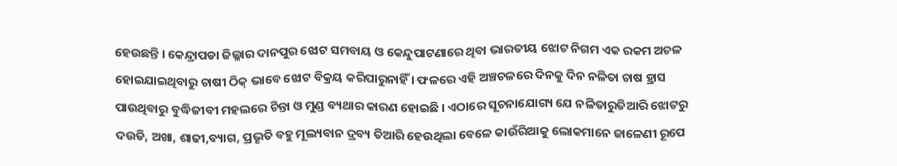ହେଉଛନ୍ତି । କେନ୍ଦ୍ରାପଡା ଜିଲ୍ଳାର ଦାନପୁର ଝୋଟ ସମବାୟ ଓ କେନ୍ଦୁପାଟଣାରେ ଥିବା ଭାରତୀୟ ଝୋଟ ନିଗମ ଏକ ରକମ ଅଚଳ ହୋଇଯାଇଥିବାରୁ ଚାଷୀ ଠିକ୍ ଭାବେ ଝୋଟ ବିକ୍ରୟ କରିପାରୁନାହିଁ । ଫଳରେ ଏହି ଅଞ୍ଚଚଳରେ ଦିନକୁ ଦିନ ନଳିତା ଚାଷ ହ୍ରାସ ପାଉଥିବାରୁ ବୁଦ୍ଧିଜୀବୀ ମହଲରେ ଚିନ୍ତା ଓ ମୁଣ୍ଡ ବ୍ୟଥାର କାରଣ ହୋଇଛି । ଏଠାରେ ସୂଚନାଯୋଗ୍ୟ ଯେ ନଳିତାରୁତିଆରି ଝୋଟରୁ ଦଉଡି, ଅଖା, ଶାଢୀ,ବ୍ୟାଗ, ପ୍ରଭୃତି ବହୁ ମୂଲ୍ୟବାନ ଦ୍ରବ୍ୟ ତିଆରି ହେଉଥିଲା ବେଳେ କାଉଁରିଆକୁ ଲୋକମାନେ ଜାଳେଣୀ ରୂପେ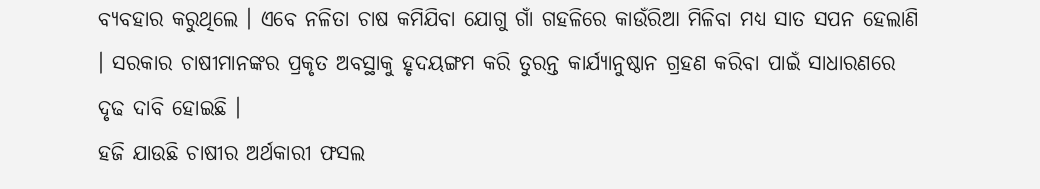ବ୍ୟବହାର କରୁଥିଲେ । ଏବେ ନଳିତା ଚାଷ କମିଯିବା ଯୋଗୁ ଗାଁ ଗହଳିରେ କାଉଁରିଆ ମିଳିବା ମଧ୍ୟ ସାତ ସପନ ହେଲାଣି । ସରକାର ଚାଷୀମାନଙ୍କର ପ୍ରକୃତ ଅବସ୍ଥାକୁ ହୃଦୟଙ୍ଗମ କରି ତୁରନ୍ତ କାର୍ଯ୍ୟାନୁଷ୍ଠାନ ଗ୍ରହଣ କରିବା ପାଇଁ ସାଧାରଣରେ ଦୃଢ ଦାବି ହୋଇଛି ।
ହଜି ଯାଉଛି ଚାଷୀର ଅର୍ଥକାରୀ ଫସଲ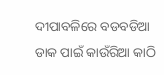ଦୀପାବଳିରେ ବଡବଡିଆ ଡାକ ପାଇଁ କାଉଁରିଆ କାଠି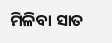ମିଳିବା ସାତ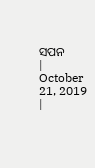ସପନ
|
October 21, 2019 |